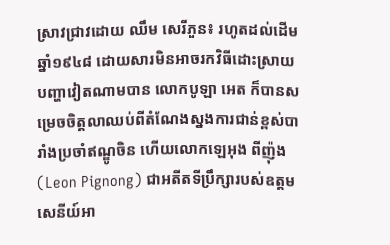ស្រាវជ្រាវដោយ ឈឹម សេរីភួន៖ រហូតដល់ដើមឆ្នាំ១៩៤៨ ដោយសារមិនអាចរកវិធីដោះស្រាយបញ្ហាវៀតណាមបាន លោកបូឡា អេត ក៏បានសម្រេចចិត្តលាឈប់ពីតំណែងស្នងការជាន់ខ្ពស់បារាំងប្រចាំឥណ្ឌូចិន ហើយលោកឡេអុង ពីញ៉ុង (Leon Pignong) ជាអតីតទីប្រឹក្សារបស់ឧត្តមសេនីយ៍អា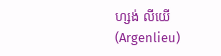ហ្សង់ លីយើ (Argenlieu)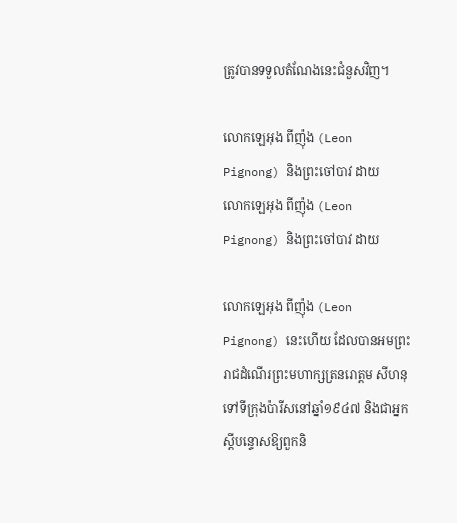ត្រូវបានទទួលតំណែងនេះជំនួសវិញ។

លោកឡេអុង ពីញ៉ុង (Leon Pignong) និងព្រះចៅបាវ ដាយ
លោកឡេអុង ពីញ៉ុង (Leon Pignong) និងព្រះចៅបាវ ដាយ

លោកឡេអុង ពីញ៉ុង (Leon Pignong) នេះហើយ ដែលបានអមព្រះរាជដំណើរព្រះមហាក្សត្រនរោត្តម សីហនុ ទៅទីក្រុងប៉ារីសនៅឆ្នាំ១៩៤៧ និងជាអ្នកស្ដីបន្ទោសឱ្យពួកនិ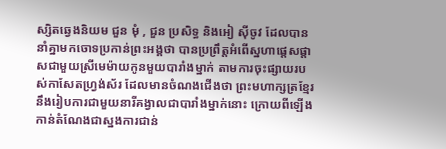ស្សិតឆ្វេងនិយម ជួន មុំ , ជួន ប្រសិទ្ធ និងអៀ ស៊ីចូវ ដែលបាននាំគ្នាមកចោទប្រកាន់ព្រះអង្គថា បានប្រព្រឹត្តអំពើស្នហាផ្ដេសផ្ដាសជាមួយស្រីមេម៉ាយកូនមួយបារាំងម្នាក់ តាមការចុះផ្សាយរបស់កាសែតហ្វ្រង់ស័រ ដែលមានចំណងជើងថា ព្រះមហាក្សត្រខ្មែរនឹងរៀបការជាមួយនារីគង្វាលជាបារាំងម្នាក់នោះ ក្រោយពីឡើងកាន់តំណែងជាស្នងការជាន់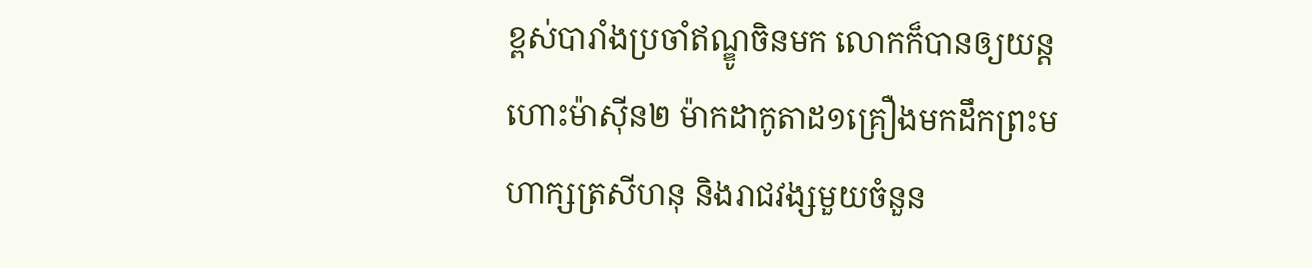ខ្ពស់បារាំងប្រចាំឥណ្ឌូចិនមក លោកក៏បានឲ្យយន្តហោះម៉ាស៊ីន២ ម៉ាកដាកូតាដ១គ្រឿងមកដឹកព្រះមហាក្សត្រសីហនុ និងរាជវង្សមួយចំនួន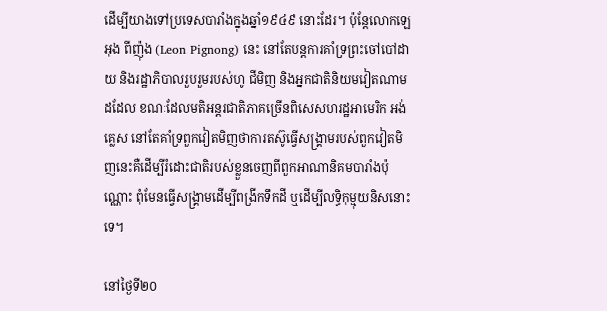ដើម្បីយាងទៅប្រទេសបារាំងក្នុងឆ្នាំ១៩៤៩ នោះដែរ។ ប៉ុន្តែលោកឡេអុង ពីញ៉ុង (Leon Pignong) នេះ នៅតែបន្តការគាំទ្រព្រះចៅបៅដាយ និងរដ្ឋាភិបាលរួបរួមរបស់ហូ ជីមិញ និងអ្នកជាតិនិយមវៀតណាម ដដែល ខណៈដែលមតិអន្តរជាតិភាគច្រើនពិសេសហរដ្ឋអាមេរិក អង់គ្លេស នៅតែគាំទ្រពួកវៀតមិញថាការតស៊ូធ្វើសង្គ្រាមរបស់ពួកវៀតមិញនេះគឺដើម្បីរំដោះជាតិរបស់ខ្លួនចេញពីពួកអាណានិគមបារាំងប៉ុណ្ណោះ ពុំមែនធ្វើសង្គ្រាមដើម្បីពង្រីកទឹកដី ឬដើម្បីលទ្ធិកុម្មុយនិសនោះទេ។

នៅថ្ងៃទី២០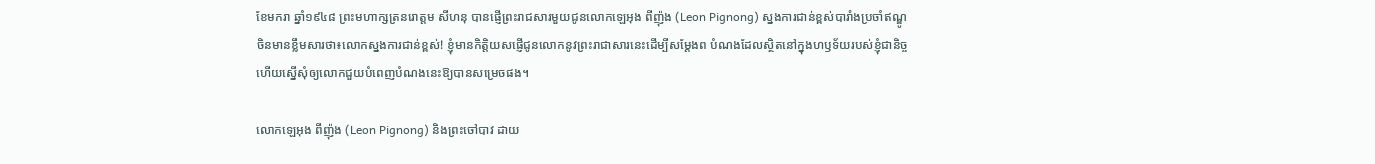ខែមករា ឆ្នាំ១៩៤៨ ព្រះមហាក្សត្រនរោត្តម សីហនុ បានផ្ញើព្រះរាជសារមួយជូនលោកឡេអុង ពីញ៉ុង (Leon Pignong) ស្នងការជាន់ខ្ពស់បារាំងប្រចាំឥណ្ឌូចិនមានខ្លឹមសារថា៖លោកស្នងការជាន់ខ្ពស់! ខ្ញុំមានកិត្តិយសផ្ញើជូនលោកនូវព្រះរាជាសារនេះដើម្បីសម្ដែងព បំណងដែលស្ថិតនៅក្នុងហឫទ័យរបស់ខ្ញុំជានិច្ច ហើយស្នើសុំឲ្យលោកជួយបំពេញបំណងនេះឱ្យបានសម្រេចផង។

លោកឡេអុង ពីញ៉ុង (Leon Pignong) និងព្រះចៅបាវ ដាយ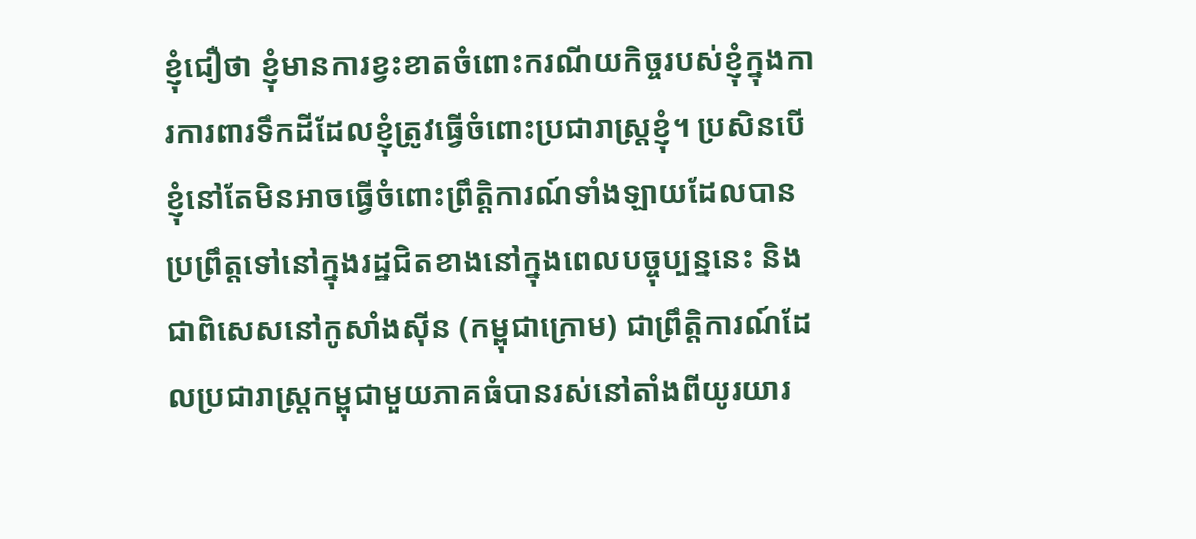ខ្ញុំជឿថា ខ្ញុំមានការខ្វះខាតចំពោះករណីយកិច្ចរបស់ខ្ញុំក្នុងការការពារទឹកដីដែលខ្ញុំត្រូវធ្វើចំពោះប្រជារាស្រ្តខ្ញុំ។ ប្រសិនបើខ្ញុំនៅតែមិនអាចធ្វើចំពោះព្រឹត្តិការណ៍ទាំងឡាយដែលបានប្រព្រឹត្តទៅនៅក្នុងរដ្ឋជិតខាងនៅក្នុងពេលបច្ចុប្បន្ននេះ និងជាពិសេសនៅកូសាំងស៊ីន (កម្ពុជាក្រោម) ជាព្រឹត្តិការណ៍ដែលប្រជារាស្រ្តកម្ពុជាមួយភាគធំបានរស់នៅតាំងពីយូរយារ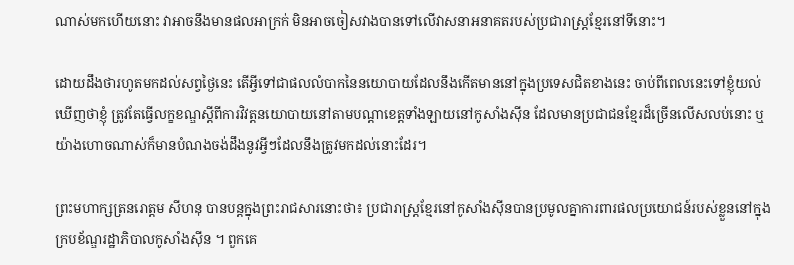ណាស់មកហើយនោះ វាអាចនឹងមានផលអាក្រក់ មិនអាចចៀសវាងបានទៅលើវាសនាអនាគតរបស់ប្រជារាស្រ្តខ្មែរនៅទីនោះ។

ដោយដឹងថារហូតមកដល់សព្វថ្ងៃនេះ តើអ្វីទៅជាផលលំបាកនៃនយោបាយដែលនឹងកើតមាននៅក្នុងប្រទេសជិតខាងនេះ ចាប់ពីពេលនេះទៅខ្ញុំយល់ឃើញថាខ្ញុំ ត្រូវតែធ្វើលក្ខខណ្ឌស្ដីពីការវិវត្តនយោបាយនៅតាមបណ្ដាខេត្តទាំងឡាយនៅកូសាំងស៊ីន ដែលមានប្រជាជនខ្មែរដ៏ច្រើនលើសលប់នោះ ឬយ៉ាងហោចណាស់ក៏មានបំណងចង់ដឹងនូវអ្វីៗដែលនឹងត្រូវមកដល់នោះដែរ។

ព្រះមហាក្សត្រនរោត្តម សីហនុ បានបន្តក្នុងព្រះរាជសារនោះថា៖ ប្រជារាស្រ្តខ្មែរនៅកូសាំងស៊ីនបានប្រមូលគ្នាការពារផលប្រយោជន៍របស់ខ្លួននៅក្នុងក្របខ័ណ្ឌរដ្ឋាភិបាលកូសាំងស៊ីន ។ ពួកគេ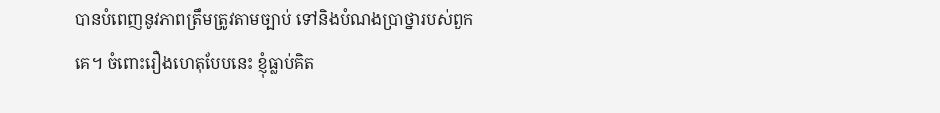បានបំពេញនូវភាពត្រឹមត្រូវតាមច្បាប់ ទៅនិងបំណងប្រាថ្នារបស់ពួកគេ។ ចំពោះរឿងហេតុបែបនេះ ខ្ញុំធ្លាប់គិត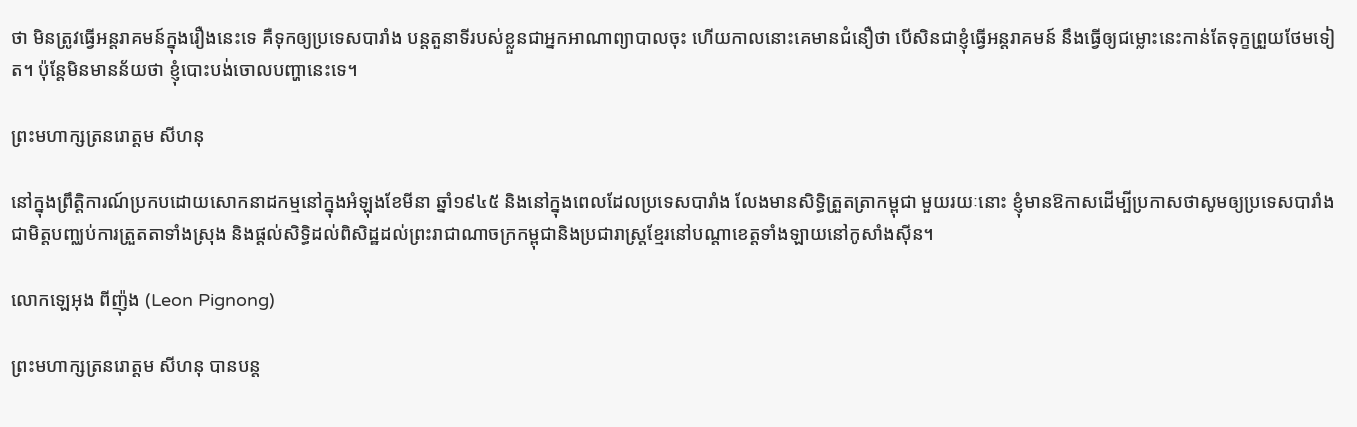ថា មិនត្រូវធ្វើអន្តរាគមន៍ក្នុងរឿងនេះទេ គឺទុកឲ្យប្រទេសបារាំង បន្តតួនាទីរបស់ខ្លួនជាអ្នកអាណាព្យាបាលចុះ ហើយកាលនោះគេមានជំនឿថា បើសិនជាខ្ញុំធ្វើអន្តរាគមន៍ នឹងធ្វើឲ្យជម្លោះនេះកាន់តែទុក្ខព្រួយថែមទៀត។ ប៉ុន្តែមិនមានន័យថា ខ្ញុំបោះបង់ចោលបញ្ហានេះទេ។

ព្រះមហាក្សត្រនរោត្តម សីហនុ

នៅក្នុងព្រឹត្តិការណ៍ប្រកបដោយសោកនាដកម្មនៅក្នុងអំឡុងខែមីនា ឆ្នាំ១៩៤៥ និងនៅក្នុងពេលដែលប្រទេសបារាំង លែងមានសិទ្ធិត្រួតត្រាកម្ពុជា មួយរយៈនោះ ខ្ញុំមានឱកាសដើម្បីប្រកាសថាសូមឲ្យប្រទេសបារាំង ជាមិត្តបញ្ឈប់ការត្រួតតាទាំងស្រុង និងផ្ដល់សិទ្ធិដល់ពិសិដ្ឋដល់ព្រះរាជាណាចក្រកម្ពុជានិងប្រជារាស្រ្តខ្មែរនៅបណ្ដាខេត្តទាំងឡាយនៅកូសាំងស៊ីន។

លោកឡេអុង ពីញ៉ុង (Leon Pignong)

ព្រះមហាក្សត្រនរោត្តម សីហនុ បានបន្ត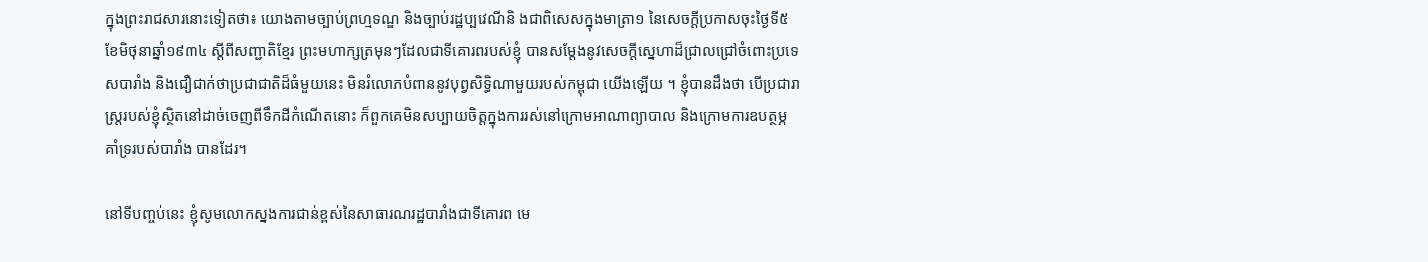ក្នុងព្រះរាជសារនោះទៀតថា៖ យោងតាមច្បាប់ព្រហ្មទណ្ឌ និងច្បាប់រដ្ឋប្បវេណីនិ ងជាពិសេសក្នុងមាត្រា១ នៃសេចក្ដីប្រកាសចុះថ្ងៃទី៥ ខែមិថុនាឆ្នាំ១៩៣៤ ស្ដីពីសញ្ជាតិខ្មែរ ព្រះមហាក្សត្រមុនៗដែលជាទីគោរពរបស់ខ្ញុំ បានសម្ដែងនូវសេចក្ដីស្នេហាដ៏ជ្រាលជ្រៅចំពោះប្រទេសបារាំង និងជឿជាក់ថាប្រជាជាតិដ៏ធំមួយនេះ មិនរំលោភបំពាននូវបុព្វសិទ្ធិណាមួយរបស់កម្ពុជា យើងឡើយ ។ ខ្ញុំបានដឹងថា បើប្រជារាស្រ្តរបស់ខ្ញុំស្ថិតនៅដាច់ចេញពីទឹកដីកំណើតនោះ ក៏ពួកគេមិនសប្បាយចិត្តក្នុងការរស់នៅក្រោមអាណាព្យាបាល និងក្រោមការឧបត្ថម្ភគាំទ្ររបស់បារាំង បានដែរ។

នៅទីបញ្ចប់នេះ ខ្ញុំសូមលោកស្នងការជាន់ខ្ពស់នៃសាធារណរដ្ឋបារាំងជាទីគោរព មេ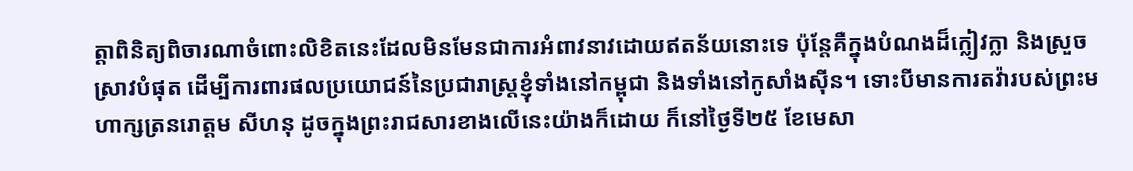ត្តាពិនិត្យពិចារណាចំពោះលិខិតនេះដែលមិនមែនជាការអំពាវនាវដោយឥតន័យនោះទេ ប៉ុន្តែគឺក្នុងបំណងដ៏ក្លៀវក្លា និងស្រួចស្រាវបំផុត ដើម្បីការពារផលប្រយោជន៍នៃប្រជារាស្រ្តខ្ញុំទាំងនៅកម្ពុជា និងទាំងនៅកូសាំងស៊ីន។ ទោះបីមានការតវ៉ារបស់ព្រះមហាក្សត្រនរោត្តម សីហនុ ដូចក្នុងព្រះរាជសារខាងលើនេះយ៉ាងក៏ដោយ ក៏នៅថ្ងៃទី២៥ ខែមេសា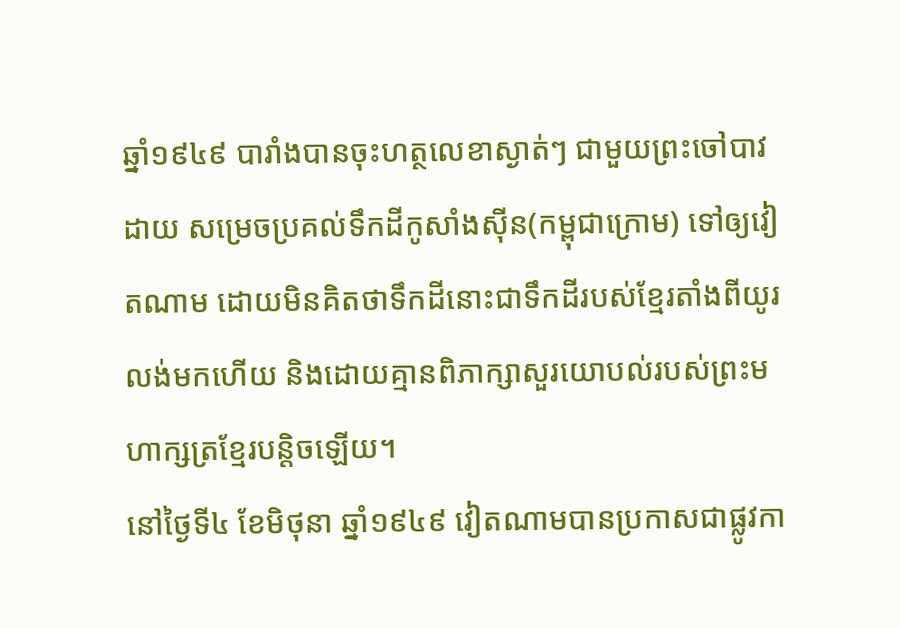ឆ្នាំ១៩៤៩ បារាំងបានចុះហត្ថលេខាស្ងាត់ៗ ជាមួយព្រះចៅបាវដាយ សម្រេចប្រគល់ទឹកដីកូសាំងស៊ីន(កម្ពុជាក្រោម) ទៅឲ្យវៀតណាម ដោយមិនគិតថាទឹកដីនោះជាទឹកដីរបស់ខ្មែរតាំងពីយូរលង់មកហើយ និងដោយគ្មានពិភាក្សាសួរយោបល់របស់ព្រះមហាក្សត្រខ្មែរបន្តិចឡើយ។
នៅថ្ងៃទី៤ ខែមិថុនា ឆ្នាំ១៩៤៩ វៀតណាមបានប្រកាសជាផ្លូវកា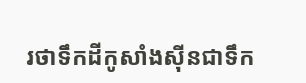រថាទឹកដីកូសាំងស៊ីនជាទឹក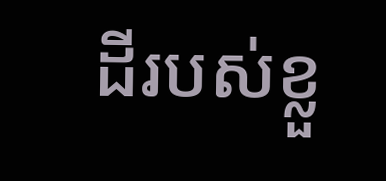ដីរបស់ខ្លួ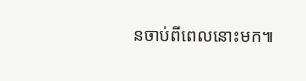នចាប់ពីពេលនោះមក៕